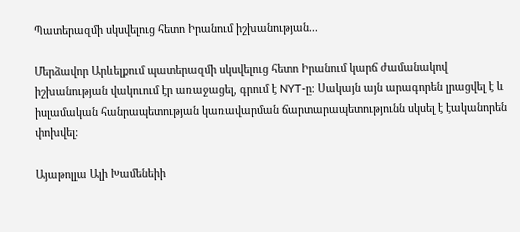Պատերազմի սկսվելուց հետո Իրանում իշխանության...

Մերձավոր Արևելքում պատերազմի սկսվելուց հետո Իրանում կարճ ժամանակով իշխանության վակուում էր առաջացել, գրում է NYT-ը։ Սակայն այն արագորեն լրացվել է և իսլամական հանրապետության կառավարման ճարտարապետությունն սկսել է էականորեն փոխվել։

Այաթոլլա Ալի Խամենեիի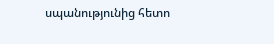սպանությունից հետո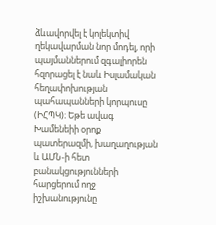ձևավորվել է կոլեկտիվ ղեկավարման նոր մոդել, որի պայմաններում զգալիորեն հզորացել է նաև Իսլամական հեղափոխության պահապանների կորպուսը (ԻՀՊԿ)։ Եթե ավագ Խամենեիի օրոք պատերազմի, խաղաղության և ԱՄՆ-ի հետ բանակցությունների հարցերում ողջ իշխանությունը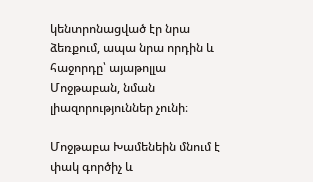կենտրոնացված էր նրա ձեռքում, ապա նրա որդին և հաջորդը՝ այաթոլլա Մոջթաբան, նման լիազորություններ չունի։

Մոջթաբա Խամենեին մնում է փակ գործիչ և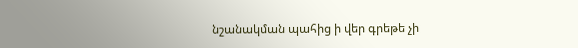նշանակման պահից ի վեր գրեթե չի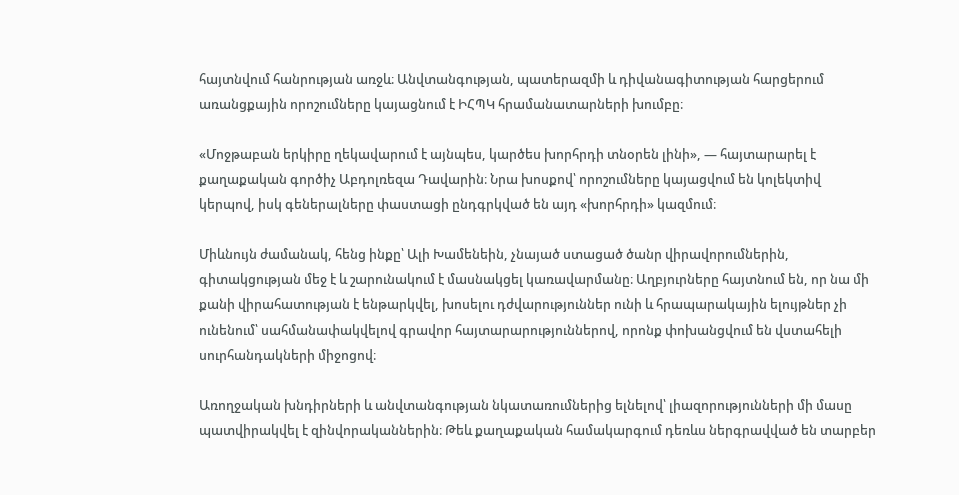հայտնվում հանրության առջև։ Անվտանգության, պատերազմի և դիվանագիտության հարցերում առանցքային որոշումները կայացնում է ԻՀՊԿ հրամանատարների խումբը։

«Մոջթաբան երկիրը ղեկավարում է այնպես, կարծես խորհրդի տնօրեն լինի», — հայտարարել է քաղաքական գործիչ Աբդոլռեզա Դավարին։ Նրա խոսքով՝ որոշումները կայացվում են կոլեկտիվ կերպով, իսկ գեներալները փաստացի ընդգրկված են այդ «խորհրդի» կազմում։

Միևնույն ժամանակ, հենց ինքը՝ Ալի Խամենեին, չնայած ստացած ծանր վիրավորումներին, գիտակցության մեջ է և շարունակում է մասնակցել կառավարմանը։ Աղբյուրները հայտնում են, որ նա մի քանի վիրահատության է ենթարկվել, խոսելու դժվարություններ ունի և հրապարակային ելույթներ չի ունենում՝ սահմանափակվելով գրավոր հայտարարություններով, որոնք փոխանցվում են վստահելի սուրհանդակների միջոցով։

Առողջական խնդիրների և անվտանգության նկատառումներից ելնելով՝ լիազորությունների մի մասը պատվիրակվել է զինվորականներին։ Թեև քաղաքական համակարգում դեռևս ներգրավված են տարբեր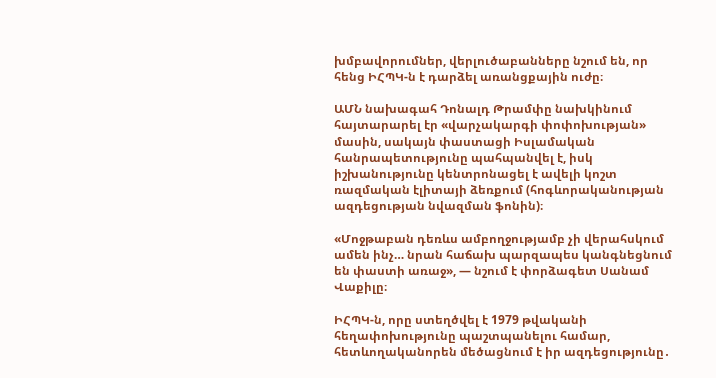խմբավորումներ, վերլուծաբանները նշում են, որ հենց ԻՀՊԿ-ն է դարձել առանցքային ուժը։

ԱՄՆ նախագահ Դոնալդ Թրամփը նախկինում հայտարարել էր «վարչակարգի փոփոխության» մասին, սակայն փաստացի Իսլամական հանրապետությունը պահպանվել է, իսկ իշխանությունը կենտրոնացել է ավելի կոշտ ռազմական էլիտայի ձեռքում (հոգևորականության ազդեցության նվազման ֆոնին)։

«Մոջթաբան դեռևս ամբողջությամբ չի վերահսկում ամեն ինչ… նրան հաճախ պարզապես կանգնեցնում են փաստի առաջ», — նշում է փորձագետ Սանամ Վաքիլը։

ԻՀՊԿ-ն, որը ստեղծվել է 1979 թվականի հեղափոխությունը պաշտպանելու համար, հետևողականորեն մեծացնում է իր ազդեցությունը․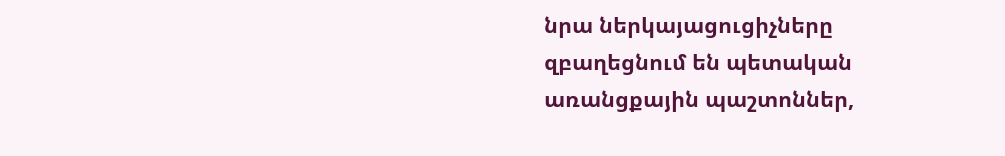նրա ներկայացուցիչները զբաղեցնում են պետական առանցքային պաշտոններ,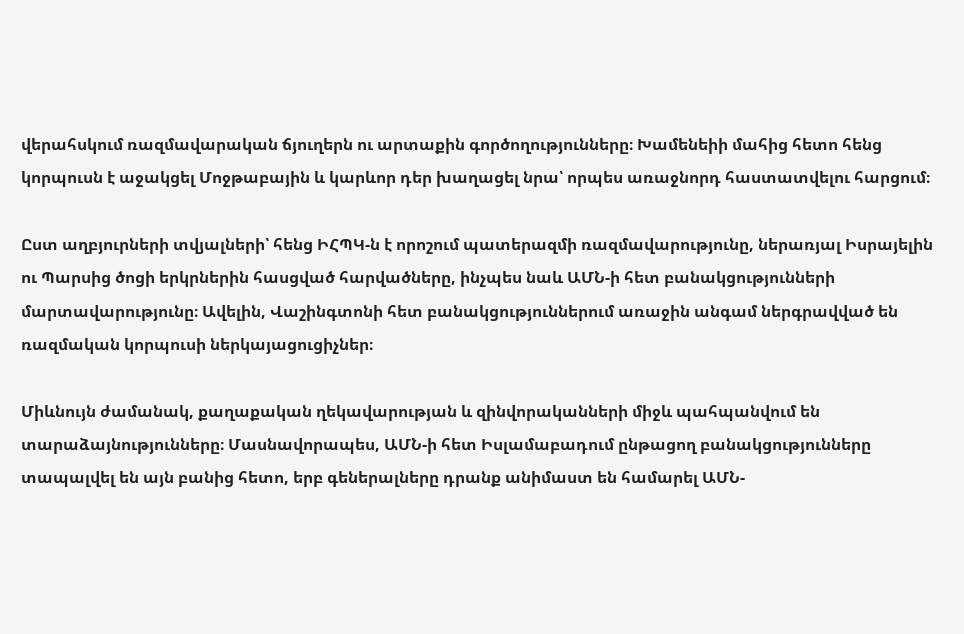վերահսկում ռազմավարական ճյուղերն ու արտաքին գործողությունները։ Խամենեիի մահից հետո հենց կորպուսն է աջակցել Մոջթաբային և կարևոր դեր խաղացել նրա՝ որպես առաջնորդ հաստատվելու հարցում։

Ըստ աղբյուրների տվյալների՝ հենց ԻՀՊԿ-ն է որոշում պատերազմի ռազմավարությունը, ներառյալ Իսրայելին ու Պարսից ծոցի երկրներին հասցված հարվածները, ինչպես նաև ԱՄՆ-ի հետ բանակցությունների մարտավարությունը։ Ավելին, Վաշինգտոնի հետ բանակցություններում առաջին անգամ ներգրավված են ռազմական կորպուսի ներկայացուցիչներ։

Միևնույն ժամանակ, քաղաքական ղեկավարության և զինվորականների միջև պահպանվում են տարաձայնությունները։ Մասնավորապես, ԱՄՆ-ի հետ Իսլամաբադում ընթացող բանակցությունները տապալվել են այն բանից հետո, երբ գեներալները դրանք անիմաստ են համարել ԱՄՆ-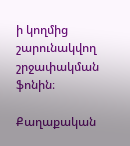ի կողմից շարունակվող շրջափակման ֆոնին։

Քաղաքական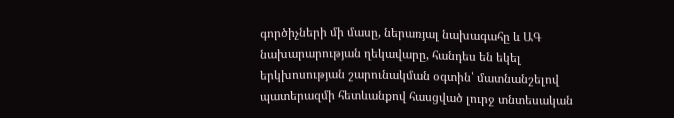գործիչների մի մասը, ներառյալ նախագահը և ԱԳ նախարարության ղեկավարը, հանդես են եկել երկխոսության շարունակման օգտին՝ մատնանշելով պատերազմի հետևանքով հասցված լուրջ տնտեսական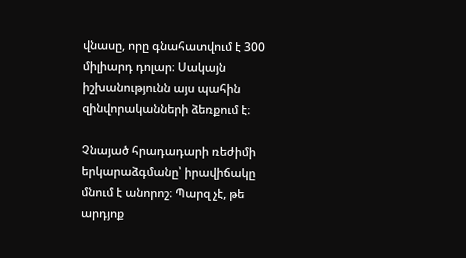վնասը, որը գնահատվում է 300 միլիարդ դոլար։ Սակայն իշխանությունն այս պահին զինվորականների ձեռքում է։

Չնայած հրադադարի ռեժիմի երկարաձգմանը՝ իրավիճակը մնում է անորոշ։ Պարզ չէ, թե արդյոք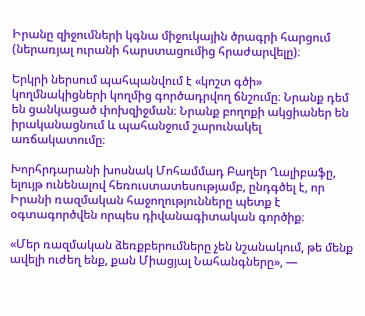Իրանը զիջումների կգնա միջուկային ծրագրի հարցում (ներառյալ ուրանի հարստացումից հրաժարվելը)։

Երկրի ներսում պահպանվում է «կոշտ գծի» կողմնակիցների կողմից գործադրվող ճնշումը։ Նրանք դեմ են ցանկացած փոխզիջման։ Նրանք բողոքի ակցիաներ են իրականացնում և պահանջում շարունակել առճակատումը։

Խորհրդարանի խոսնակ Մոհամմադ Բաղեր Ղալիբաֆը, ելույթ ունենալով հեռուստատեսությամբ, ընդգծել է, որ Իրանի ռազմական հաջողությունները պետք է օգտագործվեն որպես դիվանագիտական գործիք։

«Մեր ռազմական ձեռքբերումները չեն նշանակում, թե մենք ավելի ուժեղ ենք, քան Միացյալ Նահանգները», —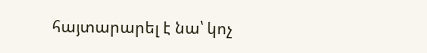հայտարարել է նա՝ կոչ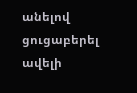անելով ցուցաբերել ավելի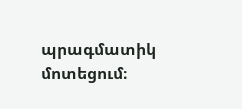պրագմատիկ մոտեցում։